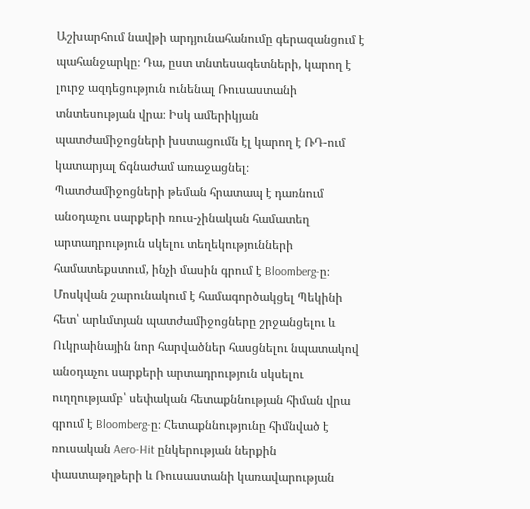Աշխարհում նավթի արդյունահանումը գերազանցում է պահանջարկը։ Դա, ըստ տնտեսագետների, կարող է լուրջ ազդեցություն ունենալ Ռուսաստանի տնտեսության վրա։ Իսկ ամերիկյան պատժամիջոցների խստացումն էլ կարող է ՌԴ-ում կատարյալ ճգնաժամ առաջացնել։
Պատժամիջոցների թեման հրատապ է դառնում անօդաչու սարքերի ռուս-չինական համատեղ արտադրություն սկելու տեղեկությունների համատեքստում, ինչի մասին գրում է Bloomberg-ը։
Մոսկվան շարունակում է համագործակցել Պեկինի հետ՝ արևմտյան պատժամիջոցները շրջանցելու և Ուկրաինային նոր հարվածներ հասցնելու նպատակով անօդաչու սարքերի արտադրություն սկսելու ուղղությամբ՝ սեփական հետաքննության հիման վրա գրում է Bloomberg-ը։ Հետաքննությունը հիմնված է ռուսական Aero-Hit ընկերության ներքին փաստաթղթերի և Ռուսաստանի կառավարության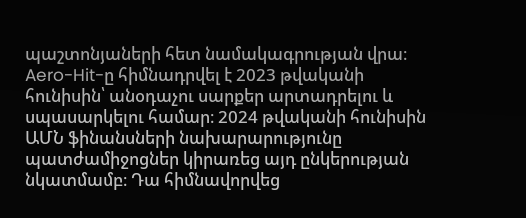պաշտոնյաների հետ նամակագրության վրա։
Aero-Hit-ը հիմնադրվել է 2023 թվականի հունիսին՝ անօդաչու սարքեր արտադրելու և սպասարկելու համար։ 2024 թվականի հունիսին ԱՄՆ ֆինանսների նախարարությունը պատժամիջոցներ կիրառեց այդ ընկերության նկատմամբ։ Դա հիմնավորվեց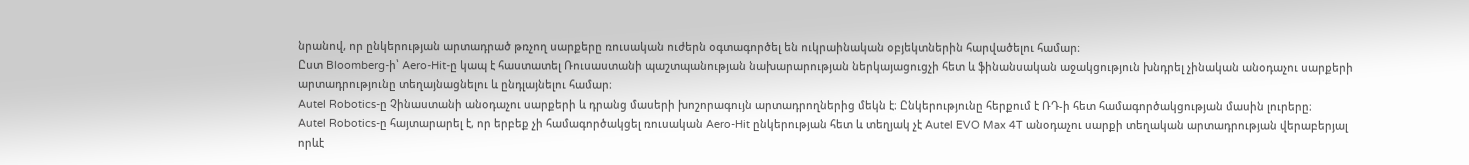նրանով, որ ընկերության արտադրած թռչող սարքերը ռուսական ուժերն օգտագործել են ուկրաինական օբյեկտներին հարվածելու համար։
Ըստ Bloomberg-ի՝ Aero-Hit-ը կապ է հաստատել Ռուսաստանի պաշտպանության նախարարության ներկայացուցչի հետ և ֆինանսական աջակցություն խնդրել չինական անօդաչու սարքերի արտադրությունը տեղայնացնելու և ընդլայնելու համար։
Autel Robotics-ը Չինաստանի անօդաչու սարքերի և դրանց մասերի խոշորագույն արտադրողներից մեկն է։ Ընկերությունը հերքում է ՌԴ-ի հետ համագործակցության մասին լուրերը։
Autel Robotics-ը հայտարարել է, որ երբեք չի համագործակցել ռուսական Aero-Hit ընկերության հետ և տեղյակ չէ Autel EVO Max 4T անօդաչու սարքի տեղական արտադրության վերաբերյալ որևէ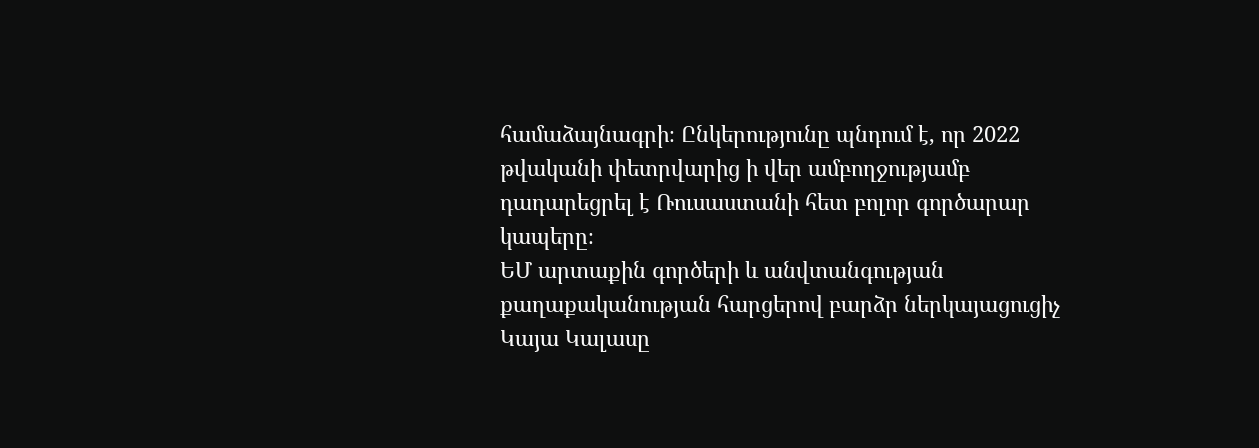համաձայնագրի։ Ընկերությունը պնդում է, որ 2022 թվականի փետրվարից ի վեր ամբողջությամբ դադարեցրել է Ռուսաստանի հետ բոլոր գործարար կապերը։
ԵՄ արտաքին գործերի և անվտանգության քաղաքականության հարցերով բարձր ներկայացուցիչ Կայա Կալասը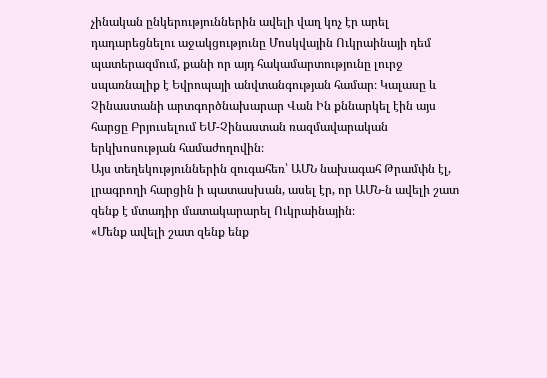չինական ընկերություններին ավելի վաղ կոչ էր արել դադարեցնելու աջակցությունը Մոսկվային Ուկրաինայի դեմ պատերազմում, քանի որ այդ հակամարտությունը լուրջ սպառնալիք է Եվրոպայի անվտանգության համար։ Կալասը և Չինաստանի արտգործնախարար Վան Ին քննարկել էին այս հարցը Բրյուսելում ԵՄ-Չինաստան ռազմավարական երկխոսության համաժողովին։
Այս տեղեկություններին զուգահեռ՝ ԱՄՆ նախագահ Թրամփն էլ, լրագրողի հարցին ի պատասխան, ասել էր, որ ԱՄՆ-ն ավելի շատ զենք է մտադիր մատակարարել Ուկրաինային։
«Մենք ավելի շատ զենք ենք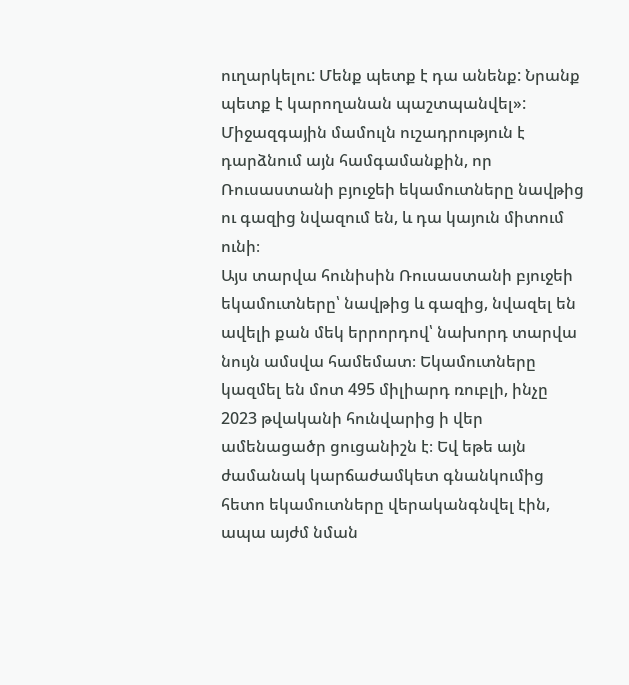ուղարկելու: Մենք պետք է դա անենք: Նրանք պետք է կարողանան պաշտպանվել»:
Միջազգային մամուլն ուշադրություն է դարձնում այն համգամանքին, որ Ռուսաստանի բյուջեի եկամուտները նավթից ու գազից նվազում են, և դա կայուն միտում ունի։
Այս տարվա հունիսին Ռուսաստանի բյուջեի եկամուտները՝ նավթից և գազից, նվազել են ավելի քան մեկ երրորդով՝ նախորդ տարվա նույն ամսվա համեմատ։ Եկամուտները կազմել են մոտ 495 միլիարդ ռուբլի, ինչը 2023 թվականի հունվարից ի վեր ամենացածր ցուցանիշն է։ Եվ եթե այն ժամանակ կարճաժամկետ գնանկումից հետո եկամուտները վերականգնվել էին, ապա այժմ նման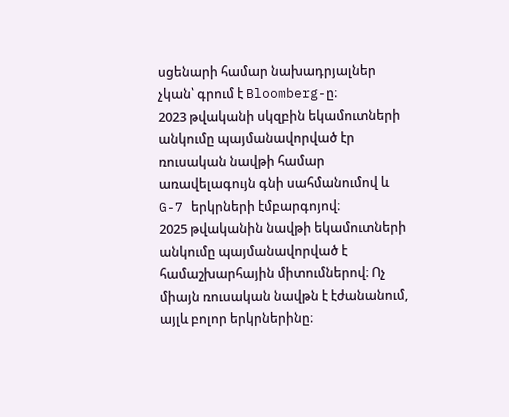սցենարի համար նախադրյալներ չկան՝ գրում է Bloomberg-ը։
2023 թվականի սկզբին եկամուտների անկումը պայմանավորված էր ռուսական նավթի համար առավելագույն գնի սահմանումով և G-7 երկրների էմբարգոյով։
2025 թվականին նավթի եկամուտների անկումը պայմանավորված է համաշխարհային միտումներով։ Ոչ միայն ռուսական նավթն է էժանանում, այլև բոլոր երկրներինը։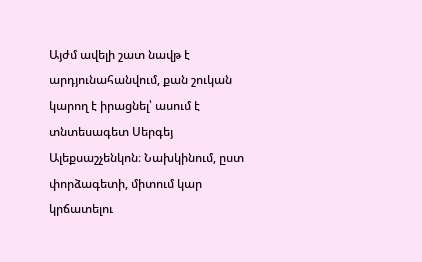Այժմ ավելի շատ նավթ է արդյունահանվում, քան շուկան կարող է իրացնել՝ ասում է տնտեսագետ Սերգեյ Ալեքսաշչենկոն։ Նախկինում, ըստ փորձագետի, միտում կար կրճատելու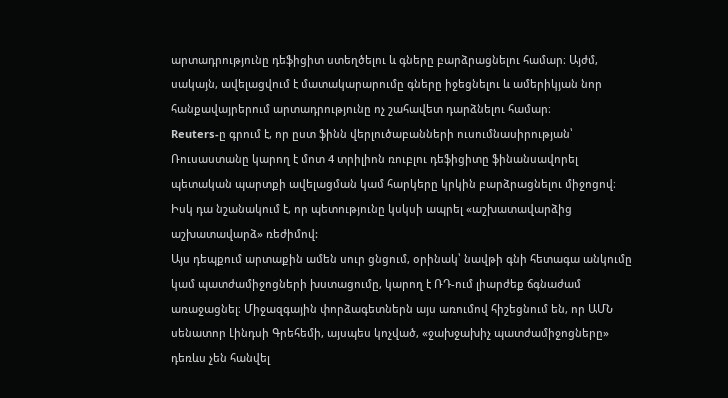արտադրությունը դեֆիցիտ ստեղծելու և գները բարձրացնելու համար։ Այժմ, սակայն, ավելացվում է մատակարարումը գները իջեցնելու և ամերիկյան նոր հանքավայրերում արտադրությունը ոչ շահավետ դարձնելու համար։
Reuters-ը գրում է, որ ըստ ֆինն վերլուծաբանների ուսումնասիրության՝ Ռուսաստանը կարող է մոտ 4 տրիլիոն ռուբլու դեֆիցիտը ֆինանսավորել պետական պարտքի ավելացման կամ հարկերը կրկին բարձրացնելու միջոցով։ Իսկ դա նշանակում է, որ պետությունը կսկսի ապրել «աշխատավարձից աշխատավարձ» ռեժիմով:
Այս դեպքում արտաքին ամեն սուր ցնցում, օրինակ՝ նավթի գնի հետագա անկումը կամ պատժամիջոցների խստացումը, կարող է ՌԴ-ում լիարժեք ճգնաժամ առաջացնել։ Միջազգային փորձագետներն այս առումով հիշեցնում են, որ ԱՄՆ սենատոր Լինդսի Գրեհեմի, այսպես կոչված, «ջախջախիչ պատժամիջոցները» դեռևս չեն հանվել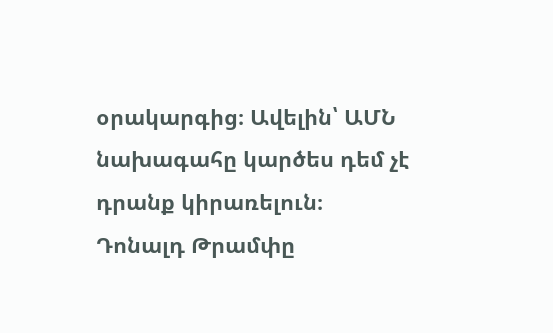օրակարգից։ Ավելին՝ ԱՄՆ նախագահը կարծես դեմ չէ դրանք կիրառելուն։
Դոնալդ Թրամփը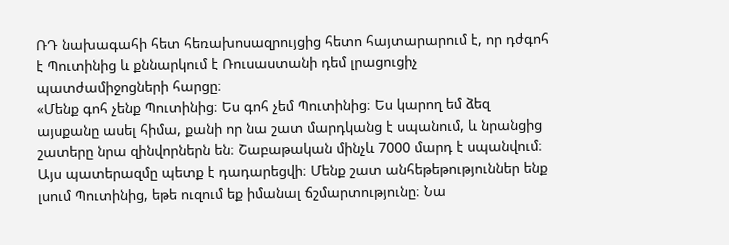ՌԴ նախագահի հետ հեռախոսազրույցից հետո հայտարարում է, որ դժգոհ է Պուտինից և քննարկում է Ռուսաստանի դեմ լրացուցիչ պատժամիջոցների հարցը։
«Մենք գոհ չենք Պուտինից։ Ես գոհ չեմ Պուտինից։ Ես կարող եմ ձեզ այսքանը ասել հիմա, քանի որ նա շատ մարդկանց է սպանում, և նրանցից շատերը նրա զինվորներն են։ Շաբաթական մինչև 7000 մարդ է սպանվում։ Այս պատերազմը պետք է դադարեցվի։ Մենք շատ անհեթեթություններ ենք լսում Պուտինից, եթե ուզում եք իմանալ ճշմարտությունը։ Նա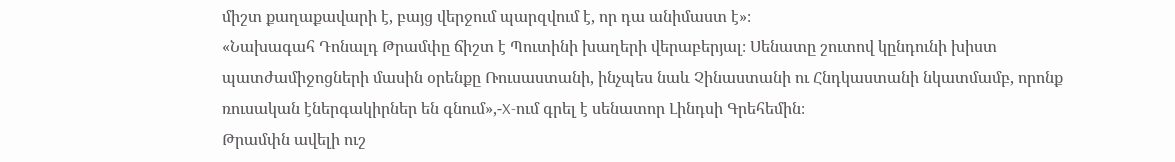միշտ քաղաքավարի է, բայց վերջում պարզվում է, որ դա անիմաստ է»։
«Նախագահ Դոնալդ Թրամփը ճիշտ է Պուտինի խաղերի վերաբերյալ։ Սենատը շուտով կընդունի խիստ պատժամիջոցների մասին օրենքը Ռուսաստանի, ինչպես նաև Չինաստանի ու Հնդկաստանի նկատմամբ, որոնք ռուսական էներգակիրներ են գնում»,-X-ում գրել է սենատոր Լինդսի Գրեհեմին։
Թրամփն ավելի ուշ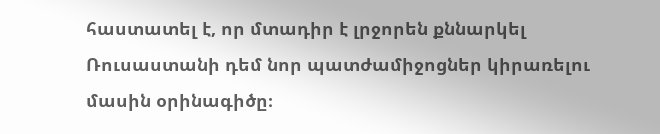հաստատել է, որ մտադիր է լրջորեն քննարկել Ռուսաստանի դեմ նոր պատժամիջոցներ կիրառելու մասին օրինագիծը։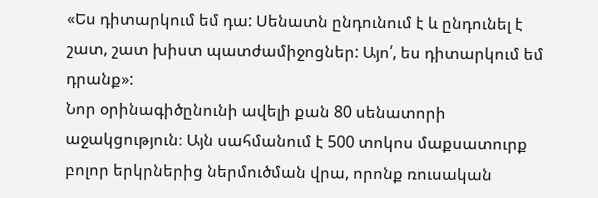«Ես դիտարկում եմ դա: Սենատն ընդունում է և ընդունել է շատ, շատ խիստ պատժամիջոցներ: Այո՛, ես դիտարկում եմ դրանք»:
Նոր օրինագիծընունի ավելի քան 80 սենատորի աջակցություն։ Այն սահմանում է 500 տոկոս մաքսատուրք բոլոր երկրներից ներմուծման վրա, որոնք ռուսական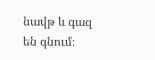նավթ և գազ են գնում։